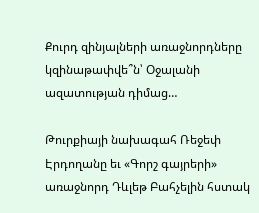Քուրդ զինյալների առաջնորդները կզինաթափվե՞ն՝ Օջալանի ազատության դիմաց…

Թուրքիայի նախագահ Ռեջեփ Էրդողանը եւ «Գորշ գայրերի» առաջնորդ Դևլեթ Բահչելին հստակ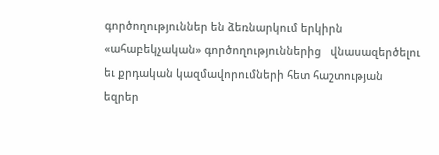գործողություններ են ձեռնարկում երկիրն «ահաբեկչական» գործողություններից   վնասազերծելու եւ քրդական կազմավորումների հետ հաշտության եզրեր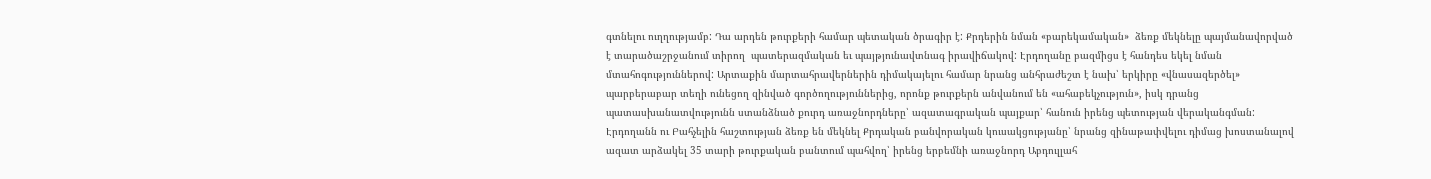գտնելու ուղղությամբ: Դա արդեն թուրքերի համար պետական ծրագիր է: Քրդերին նման «բարեկամական»  ձեռք մեկնելը պայմանավորված է տարածաշրջանում տիրող  պատերազմական եւ պայթյունավտնագ իրավիճակով: Էրդողանը բազմիցս է հանդես եկել նման մտահոգություններով: Արտաքին մարտահրավերներին դիմակայելու համար նրանց անհրաժեշտ է նախ՝ երկիրը «վնասազերծել» պարբերաբար տեղի ունեցող զինված գործողություններից, որոնք թուրքերն անվանում են «ահաբեկչություն», իսկ դրանց պատասխանատվությունն ստանձնած քուրդ առաջնորդները՝ ազատագրական պայքար՝ հանուն իրենց պետության վերականգման: Էրդողանն ու Բահչելին հաշտության ձեռք են մեկնել Քրդական բանվորական կուսակցությանը՝ նրանց զինաթափվելու դիմաց խոստանալով ազատ արձակել 35 տարի թուրքական բանտում պահվող՝ իրենց երբեմնի առաջնորդ Աբդուլլահ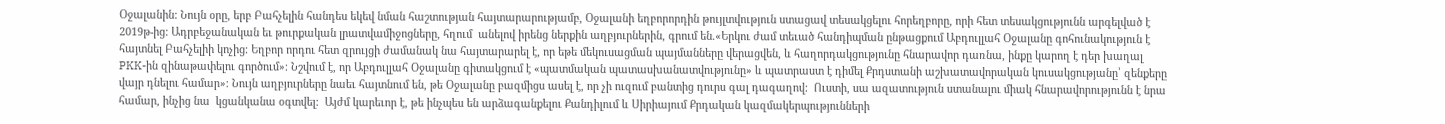Օջալանին: Նույն օրը, երբ Բահչելին հանդես եկեվ նման հաշտության հայտարարությամբ, Օջալանի եղբորորդին թույլտվություն ստացավ տեսակցելու հորեղբորը, որի հետ տեսակցությունն արգելված է 2019թ-ից: Ադրբեջանական եւ թուրքական լրատվամիջոցները, հղում  անելով իրենց ներքին աղբյուրներին, գրում են.«Երկու ժամ տեւած հանդիպման ընթացքում Աբդուլլահ Օջալանը գոհունակություն է հայտնել Բահչելիի կոչից։ Եղբոր որդու հետ զրույցի ժամանակ նա հայտարարել է, որ եթե մեկուսացման պայմանները վերացվեն, և հաղորդակցությունը հնարավոր դառնա, ինքը կարող է դեր խաղալ PKK-ին զինաթափելու գործում»։ Նշվում է, որ Աբդուլլահ Օջալանը գիտակցում է «պատմական պատասխանատվությունը» և պատրաստ է դիմել Քրդստանի աշխատավորական կուսակցությանը՝ զենքերը վայր դնելու համար»։ Նույն աղբյուրները նաեւ հայտնում են, թե Օջալանը բազմիցս ասել է, որ չի ուզում բանտից դուրս գալ դագաղով:  Ուստի, սա ազատություն ստանալու միակ հնարավորությունն է նրա համար, ինչից նա  կցանկանա օգտվել:  Այժմ կարեւոր է, թե ինչպես են արձագանքելու Քանդիլում և Սիրիայում Քրդական կազմակերպությունների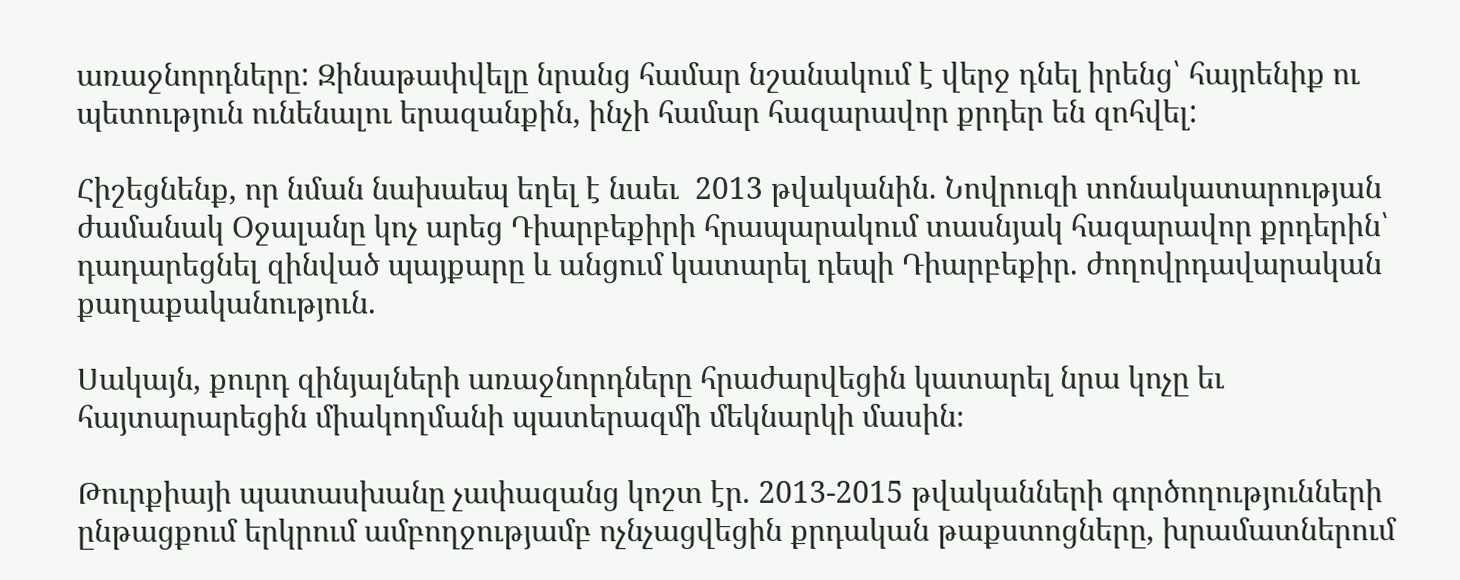առաջնորդները: Զինաթափվելը նրանց համար նշանակում է վերջ դնել իրենց՝ հայրենիք ու պետություն ունենալու երազանքին, ինչի համար հազարավոր քրդեր են զոհվել:

Հիշեցնենք, որ նման նախաեպ եղել է նաեւ  2013 թվականին. Նովրուզի տոնակատարության ժամանակ Օջալանը կոչ արեց Դիարբեքիրի հրապարակում տասնյակ հազարավոր քրդերին՝ դադարեցնել զինված պայքարը և անցում կատարել դեպի Դիարբեքիր. ժողովրդավարական քաղաքականություն.

Սակայն, քուրդ զինյալների առաջնորդները հրաժարվեցին կատարել նրա կոչը եւ հայտարարեցին միակողմանի պատերազմի մեկնարկի մասին։

Թուրքիայի պատասխանը չափազանց կոշտ էր. 2013-2015 թվականների գործողությունների ընթացքում երկրում ամբողջությամբ ոչնչացվեցին քրդական թաքստոցները, խրամատներում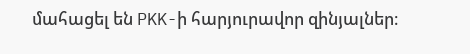մահացել են PKK-ի հարյուրավոր զինյալներ։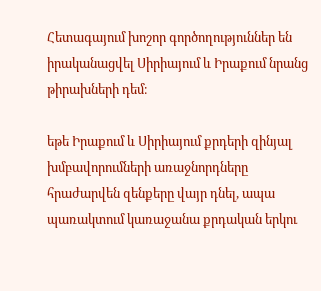Հետագայում խոշոր գործողություններ են իրականացվել Սիրիայում և Իրաքում նրանց թիրախների դեմ։

եթե Իրաքում և Սիրիայում քրդերի զինյալ խմբավորումների առաջնորդները հրաժարվեն զենքերը վայր դնել, ապա պառակտում կառաջանա քրդական երկու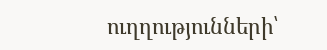ուղղությունների՝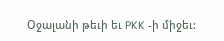Օջալանի թեւի եւ PKK -ի միջեւ: